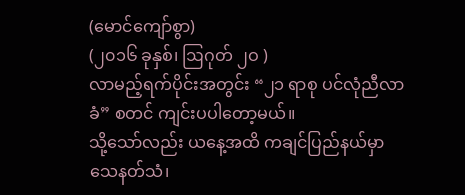(မောင်ကျော်စွာ)
(၂၀၁၆ ခုနှစ်၊ ဩဂုတ် ၂ဝ )
လာမည့်ရက်ပိုင်းအတွင်း “၂၁ ရာစု ပင်လုံညီလာခံ” စတင် ကျင်းပပါတော့မယ်။
သို့သော်လည်း ယနေ့အထိ ကချင်ပြည်နယ်မှာ သေနတ်သံ၊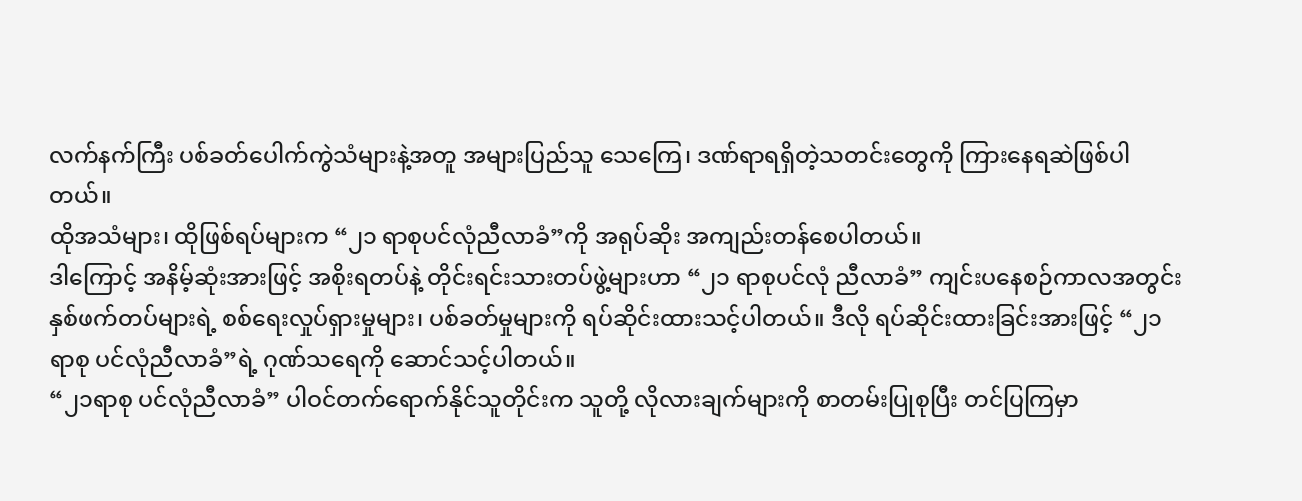လက်နက်ကြီး ပစ်ခတ်ပေါက်ကွဲသံများနဲ့အတူ အများပြည်သူ သေကြေ၊ ဒဏ်ရာရရှိတဲ့သတင်းတွေကို ကြားနေရဆဲဖြစ်ပါတယ်။
ထိုအသံများ၊ ထိုဖြစ်ရပ်များက “၂၁ ရာစုပင်လုံညီလာခံ”ကို အရုပ်ဆိုး အကျည်းတန်စေပါတယ်။
ဒါကြောင့် အနိမ့်ဆုံးအားဖြင့် အစိုးရတပ်နဲ့ တိုင်းရင်းသားတပ်ဖွဲ့များဟာ “၂၁ ရာစုပင်လုံ ညီလာခံ” ကျင်းပနေစဉ်ကာလအတွင်း နှစ်ဖက်တပ်များရဲ့ စစ်ရေးလှုပ်ရှားမှုများ၊ ပစ်ခတ်မှုများကို ရပ်ဆိုင်းထားသင့်ပါတယ်။ ဒီလို ရပ်ဆိုင်းထားခြင်းအားဖြင့် “၂၁ရာစု ပင်လုံညီလာခံ”ရဲ့ ဂုဏ်သရေကို ဆောင်သင့်ပါတယ်။
“၂၁ရာစု ပင်လုံညီလာခံ” ပါဝင်တက်ရောက်နိုင်သူတိုင်းက သူတို့ လိုလားချက်များကို စာတမ်းပြုစုပြီး တင်ပြကြမှာ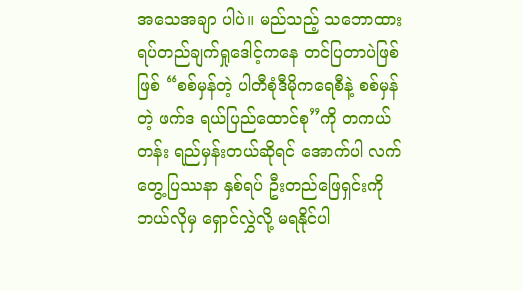အသေအချာ ပါပဲ။ မည်သည့် သဘောထားရပ်တည်ချက်ရှုဒေါင့်ကနေ တင်ပြတာပဲဖြစ်ဖြစ် “စစ်မှန်တဲ့ ပါတီစုံဒီမိုကရေစီနဲ့ စစ်မှန်တဲ့ ဖက်ဒ ရယ်ပြည်ထောင်စု”ကို တကယ်တန်း ရည်မှန်းတယ်ဆိုရင် အောက်ပါ လက်တွေ့ပြဿနာ နှစ်ရပ် ဦးတည်ဖြေရှင်းကို ဘယ်လိုမှ ရှောင်လွှဲလို့ မရနိုင်ပါ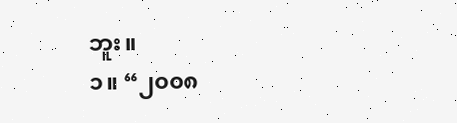ဘူး။
၁။ “၂၀၀၈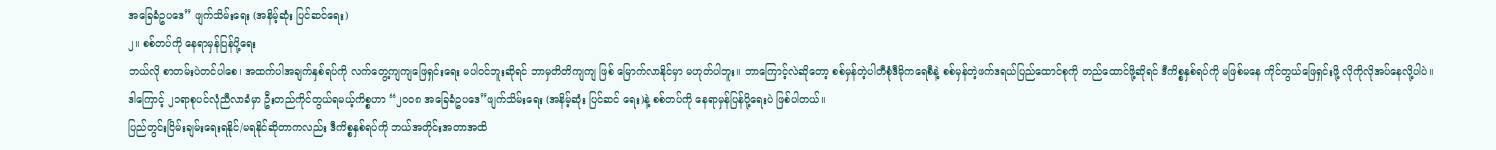အခြေခံဥပဒေ” ဖျက်သိမ်းရေး (အနိမ့်ဆုံး ပြင်ဆင်ရေး)
၂။ စစ်တပ်ကို နေရာမှန်ပြန်ပို့ရေး
ဘယ်လို စာတမ်းပဲတင်ပါစေ၊ အထက်ပါအချက်နှစ်ရပ်ကို လက်တွေ့ကျကျဖြေရှင်းရေး မပါဝင်ဘူးဆိုရင် ဘာမှတိတိကျကျ ဖြစ် မြောက်လာနိုင်မှာ မဟုတ်ပါဘူး။ ဘာကြောင့်လဲဆိုတော့ စစ်မှန်တဲ့ပါတီစုံဒီမိုကရေစီနဲ့ စစ်မှန်တဲ့ဖက်ဒရယ်ပြည်ထောင်စုကို တည်ထောင်ဖို့ဆိုရင် ဒီကိစ္စနှစ်ရပ်ကို မဖြစ်မနေ ကိုင်တွယ်ဖြေရှင်းဖို့ လိုကိုလိုအပ်နေလို့ပါပဲ။
ဒါကြောင့် ၂၁ရာစုပင်လုံညီလာခံမှာ ဦးတည်ကိုင်တွယ်ရမယ့်ကိစ္စဟာ “၂၀၀၈ အခြေခံဥပဒေ”ဖျက်သိမ်းရေး (အနိမ့်ဆုံး ပြင်ဆင် ရေး)နဲ့ စစ်တပ်ကို နေရာမှန်ပြန်ပို့ရေးပဲ ဖြစ်ပါတယ်။
ပြည်တွင်းငြိမ်းချမ်းရေးရနိုင်/မရနိုင်ဆိုတာကလည်း ဒီကိစ္စနှစ်ရပ်ကို ဘယ်အတိုင်းအတာအထိ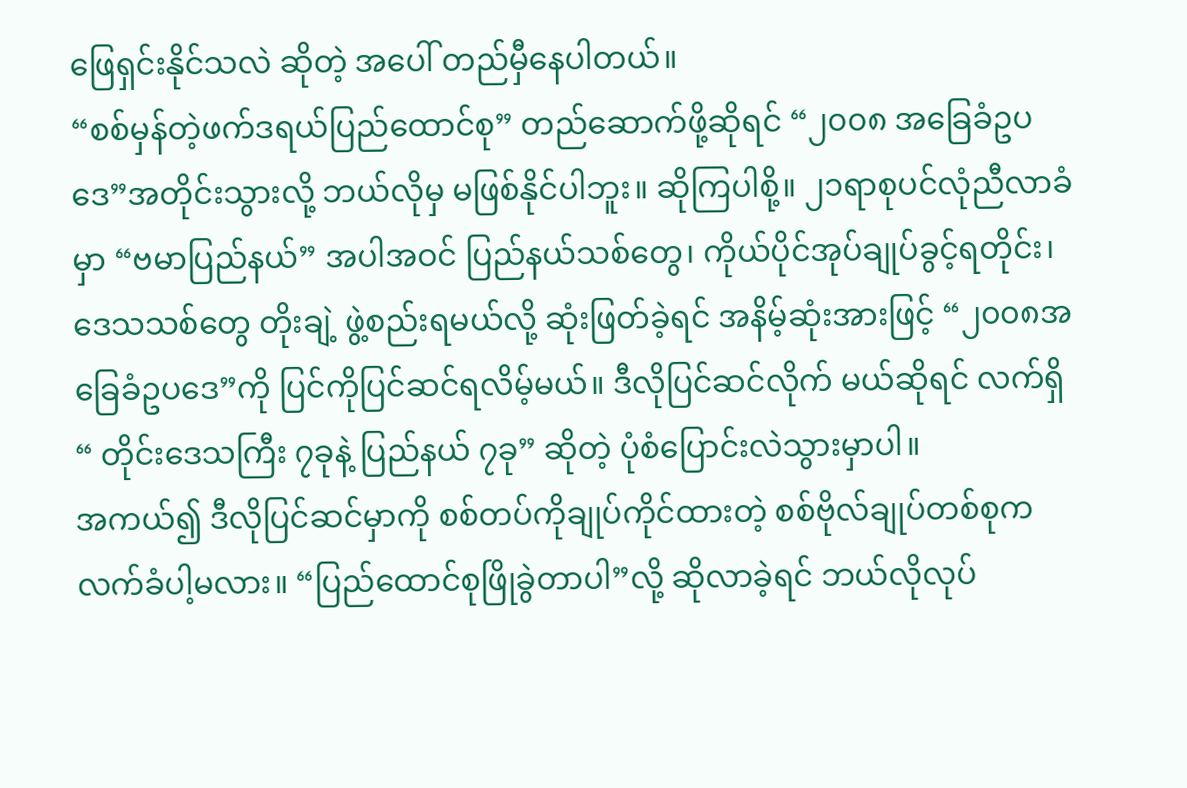ဖြေရှင်းနိုင်သလဲ ဆိုတဲ့ အပေါ် တည်မှီနေပါတယ်။
“စစ်မှန်တဲ့ဖက်ဒရယ်ပြည်ထောင်စု” တည်ဆောက်ဖို့ဆိုရင် “၂၀၀၈ အခြေခံဥပဒေ”အတိုင်းသွားလို့ ဘယ်လိုမှ မဖြစ်နိုင်ပါဘူး။ ဆိုကြပါစို့။ ၂၁ရာစုပင်လုံညီလာခံမှာ “ဗမာပြည်နယ်” အပါအဝင် ပြည်နယ်သစ်တွေ၊ ကိုယ်ပိုင်အုပ်ချုပ်ခွင့်ရတိုင်း၊ ဒေသသစ်တွေ တိုးချဲ့ ဖွဲ့စည်းရမယ်လို့ ဆုံးဖြတ်ခဲ့ရင် အနိမ့်ဆုံးအားဖြင့် “၂၀၀၈အခြေခံဥပဒေ”ကို ပြင်ကိုပြင်ဆင်ရလိမ့်မယ်။ ဒီလိုပြင်ဆင်လိုက် မယ်ဆိုရင် လက်ရှိ “ တိုင်းဒေသကြီး ၇ခုနဲ့ ပြည်နယ် ၇ခု” ဆိုတဲ့ ပုံစံပြောင်းလဲသွားမှာပါ။
အကယ်၍ ဒီလိုပြင်ဆင်မှာကို စစ်တပ်ကိုချုပ်ကိုင်ထားတဲ့ စစ်ဗိုလ်ချုပ်တစ်စုက လက်ခံပါ့မလား။ “ပြည်ထောင်စုဖြိုခွဲတာပါ”လို့ ဆိုလာခဲ့ရင် ဘယ်လိုလုပ်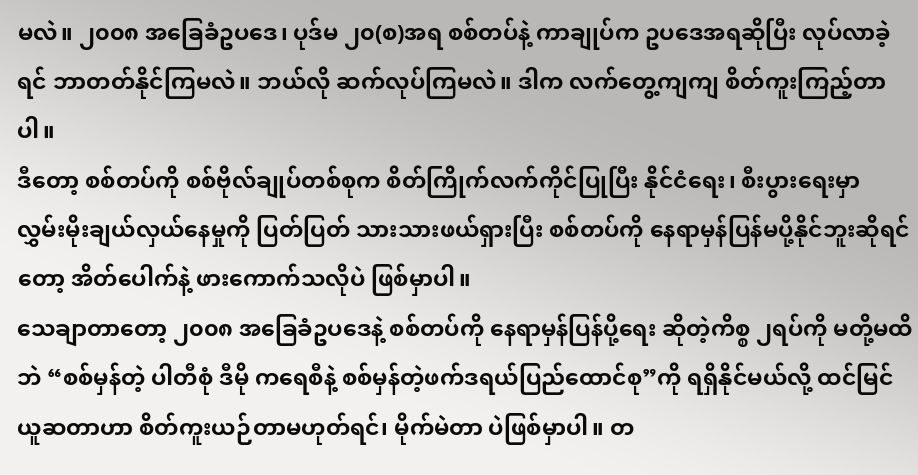မလဲ။ ၂၀၀၈ အခြေခံဥပဒေ၊ ပုဒ်မ ၂၀(စ)အရ စစ်တပ်နဲ့ ကာချုပ်က ဥပဒေအရဆိုပြီး လုပ်လာခဲ့ရင် ဘာတတ်နိုင်ကြမလဲ။ ဘယ်လို ဆက်လုပ်ကြမလဲ။ ဒါက လက်တွေ့ကျကျ စိတ်ကူးကြည့်တာပါ။
ဒီတော့ စစ်တပ်ကို စစ်ဗိုလ်ချုပ်တစ်စုက စိတ်ကြိုက်လက်ကိုင်ပြုပြီး နိုင်ငံရေး၊ စီးပွားရေးမှာ လွှမ်းမိုးချယ်လှယ်နေမှုကို ပြတ်ပြတ် သားသားဖယ်ရှားပြီး စစ်တပ်ကို နေရာမှန်ပြန်မပို့နိုင်ဘူးဆိုရင်တော့ အိတ်ပေါက်နဲ့ ဖားကောက်သလိုပဲ ဖြစ်မှာပါ။
သေချာတာတော့ ၂၀၀၈ အခြေခံဥပဒေနဲ့ စစ်တပ်ကို နေရာမှန်ပြန်ပို့ရေး ဆိုတဲ့ကိစ္စ ၂ရပ်ကို မတို့မထိဘဲ “စစ်မှန်တဲ့ ပါတီစုံ ဒီမို ကရေစီနဲ့ စစ်မှန်တဲ့ဖက်ဒရယ်ပြည်ထောင်စု”ကို ရရှိနိုင်မယ်လို့ ထင်မြင်ယူဆတာဟာ စိတ်ကူးယဉ်တာမဟုတ်ရင်၊ မိုက်မဲတာ ပဲဖြစ်မှာပါ။ တ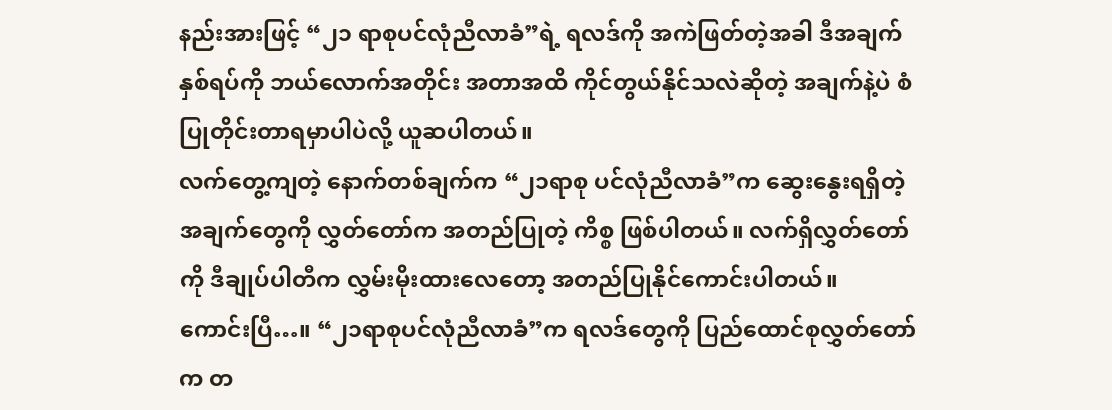နည်းအားဖြင့် “၂၁ ရာစုပင်လုံညီလာခံ”ရဲ့ ရလဒ်ကို အကဲဖြတ်တဲ့အခါ ဒီအချက်နှစ်ရပ်ကို ဘယ်လောက်အတိုင်း အတာအထိ ကိုင်တွယ်နိုင်သလဲဆိုတဲ့ အချက်နဲ့ပဲ စံပြုတိုင်းတာရမှာပါပဲလို့ ယူဆပါတယ်။
လက်တွေ့ကျတဲ့ နောက်တစ်ချက်က “၂၁ရာစု ပင်လုံညီလာခံ”က ဆွေးနွေးရရှိတဲ့အချက်တွေကို လွှတ်တော်က အတည်ပြုတဲ့ ကိစ္စ ဖြစ်ပါတယ်။ လက်ရှိလွှတ်တော်ကို ဒီချုပ်ပါတီက လွှမ်းမိုးထားလေတော့ အတည်ပြုနိုင်ကောင်းပါတယ်။
ကောင်းပြီ…။ “၂၁ရာစုပင်လုံညီလာခံ”က ရလဒ်တွေကို ပြည်ထောင်စုလွှတ်တော်က တ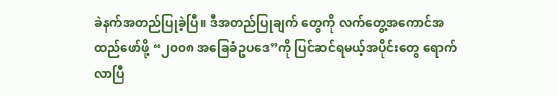ခဲနက်အတည်ပြုခဲ့ပြီ။ ဒီအတည်ပြုချက် တွေကို လက်တွေ့အကောင်အထည်ဖော်ဖို့ “၂၀၀၈ အခြေခံဥပဒေ”ကို ပြင်ဆင်ရမယ့်အပိုင်းတွေ ရောက်လာပြီ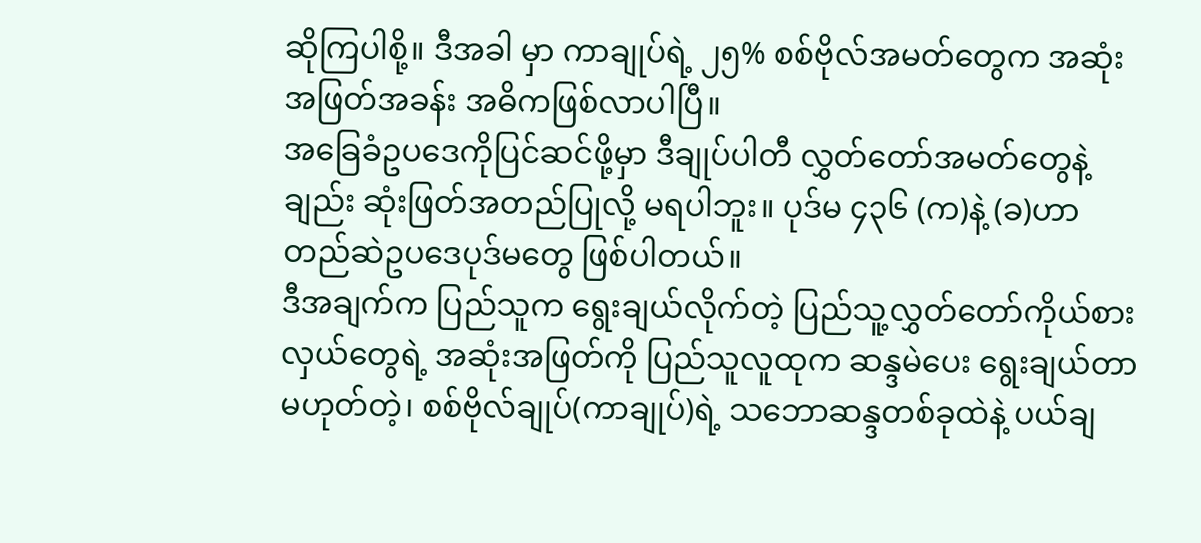ဆိုကြပါစို့။ ဒီအခါ မှာ ကာချုပ်ရဲ့ ၂၅% စစ်ဗိုလ်အမတ်တွေက အဆုံးအဖြတ်အခန်း အဓိကဖြစ်လာပါပြီ။
အခြေခံဥပဒေကိုပြင်ဆင်ဖို့မှာ ဒီချုပ်ပါတီ လွှတ်တော်အမတ်တွေနဲ့ချည်း ဆုံးဖြတ်အတည်ပြုလို့ မရပါဘူး။ ပုဒ်မ ၄၃၆ (က)နဲ့ (ခ)ဟာ တည်ဆဲဥပဒေပုဒ်မတွေ ဖြစ်ပါတယ်။
ဒီအချက်က ပြည်သူက ရွေးချယ်လိုက်တဲ့ ပြည်သူ့လွှတ်တော်ကိုယ်စားလှယ်တွေရဲ့ အဆုံးအဖြတ်ကို ပြည်သူလူထုက ဆန္ဒမဲပေး ရွေးချယ်တာမဟုတ်တဲ့၊ စစ်ဗိုလ်ချုပ်(ကာချုပ်)ရဲ့ သဘောဆန္ဒတစ်ခုထဲနဲ့ ပယ်ချ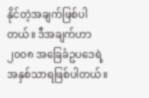နိုင်တဲ့အချက်ဖြစ်ပါတယ်။ ဒီအချက်ဟာ ၂၀၀၈ အခြေခံဥပဒေရဲ့အနှစ်သာရဖြစ်ပါတယ်။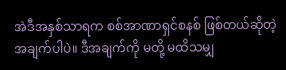အဲဒီအနှစ်သာရက စစ်အာဏာရှင်စနစ် ဖြစ်တယ်ဆိုတဲ့အချက်ပါပဲ။ ဒီအချက်ကို မတို့ မထိသမျှ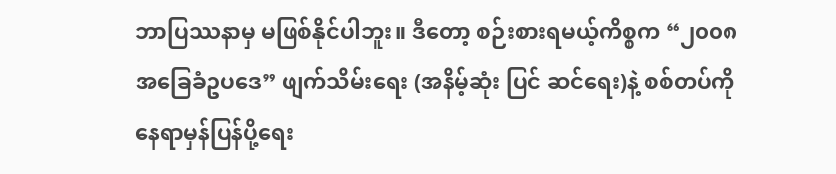ဘာပြဿနာမှ မဖြစ်နိုင်ပါဘူး။ ဒီတော့ စဉ်းစားရမယ့်ကိစ္စက “၂၀၀၈ အခြေခံဥပဒေ” ဖျက်သိမ်းရေး (အနိမ့်ဆုံး ပြင် ဆင်ရေး)နဲ့ စစ်တပ်ကို နေရာမှန်ပြန်ပို့ရေး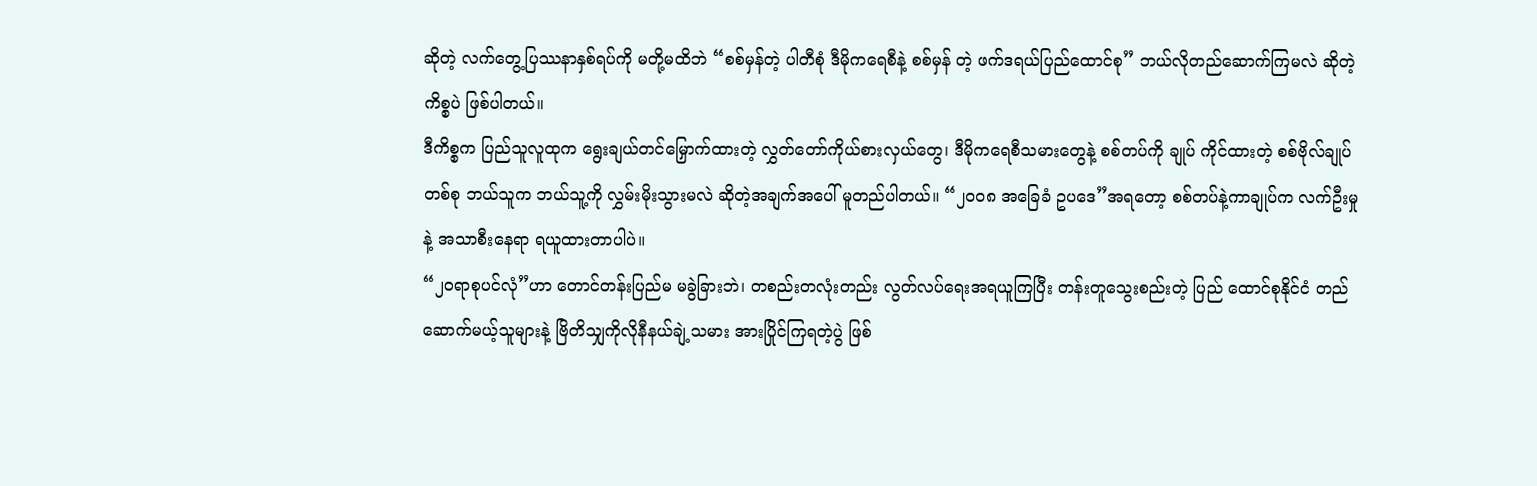ဆိုတဲ့ လက်တွေ့ပြဿနာနှစ်ရပ်ကို မတို့မထိဘဲ “စစ်မှန်တဲ့ ပါတီစုံ ဒီမိုကရေစီနဲ့ စစ်မှန် တဲ့ ဖက်ဒရယ်ပြည်ထောင်စု” ဘယ်လိုတည်ဆောက်ကြမလဲ ဆိုတဲ့ကိစ္စပဲ ဖြစ်ပါတယ်။
ဒီကိစ္စက ပြည်သူလူထုက ရွေးချယ်တင်မြှောက်ထားတဲ့ လွှတ်တော်ကိုယ်စားလှယ်တွေ၊ ဒီမိုကရေစီသမားတွေနဲ့ စစ်တပ်ကို ချုပ် ကိုင်ထားတဲ့ စစ်ဗိုလ်ချုပ်တစ်စု ဘယ်သူက ဘယ်သူ့ကို လွှမ်းမိုးသွားမလဲ ဆိုတဲ့အချက်အပေါ် မူတည်ပါတယ်။ “၂၀၀၈ အခြေခံ ဥပဒေ”အရတော့ စစ်တပ်နဲ့ကာချုပ်က လက်ဦးမှုနဲ့ အသာစီးနေရာ ရယူထားတာပါပဲ။
“၂ဝရာစုပင်လုံ”ဟာ တောင်တန်းပြည်မ မခွဲခြားဘဲ၊ တစည်းတလုံးတည်း လွတ်လပ်ရေးအရယူကြပြီး တန်းတူသွေးစည်းတဲ့ ပြည် ထောင်စုနိုင်ငံ တည်ဆောက်မယ့်သူများနဲ့ ဗြိတိသျှကိုလိုနီနယ်ချဲ့သမား အားပြိုင်ကြရတဲ့ပွဲ ဖြစ်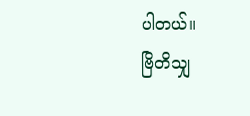ပါတယ်။
ဗြိတိသျှ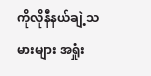ကိုလိုနီနယ်ချဲ့သမားများ အရှုံး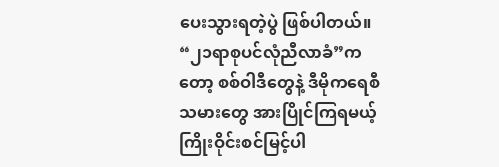ပေးသွားရတဲ့ပွဲ ဖြစ်ပါတယ်။
“၂၁ရာစုပင်လုံညီလာခံ”ကတော့ စစ်ဝါဒီတွေနဲ့ ဒီမိုကရေစီသမားတွေ အားပြိုင်ကြရမယ့် ကြိုးဝိုင်းစင်မြင့်ပါ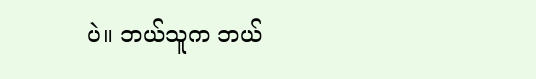ပဲ။ ဘယ်သူက ဘယ်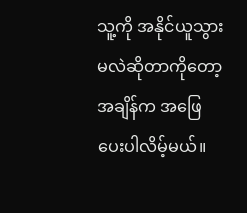သူ့ကို အနိုင်ယူသွားမလဲဆိုတာကိုတော့ အချိန်က အဖြေပေးပါလိမ့်မယ်။